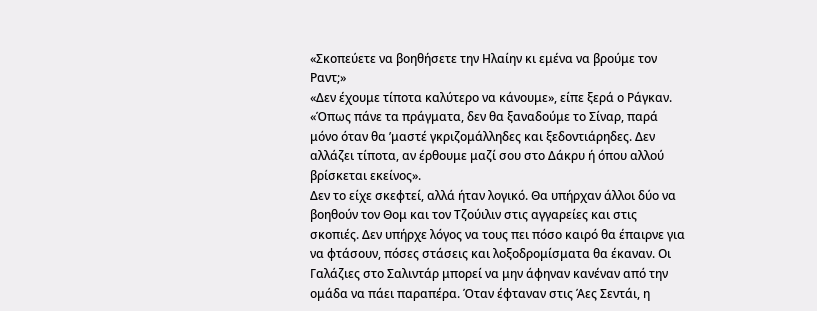«Σκοπεύετε να βοηθήσετε την Ηλαίην κι εμένα να βρούμε τον Ραντ;»
«Δεν έχουμε τίποτα καλύτερο να κάνουμε», είπε ξερά ο Ράγκαν. «Όπως πάνε τα πράγματα, δεν θα ξαναδούμε το Σίναρ, παρά μόνο όταν θα ’μαστέ γκριζομάλληδες και ξεδοντιάρηδες. Δεν αλλάζει τίποτα, αν έρθουμε μαζί σου στο Δάκρυ ή όπου αλλού βρίσκεται εκείνος».
Δεν το είχε σκεφτεί, αλλά ήταν λογικό. Θα υπήρχαν άλλοι δύο να βοηθούν τον Θομ και τον Τζούιλιν στις αγγαρείες και στις σκοπιές. Δεν υπήρχε λόγος να τους πει πόσο καιρό θα έπαιρνε για να φτάσουν, πόσες στάσεις και λοξοδρομίσματα θα έκαναν. Οι Γαλάζιες στο Σαλιντάρ μπορεί να μην άφηναν κανέναν από την ομάδα να πάει παραπέρα. Όταν έφταναν στις Άες Σεντάι, η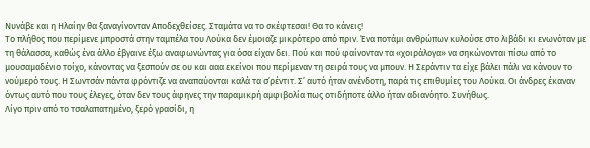Νυνάβε και η Ηλαίην θα ξαναγίνονταν Αποδεχθείσες. Σταμάτα να το σκέφτεσαι! Θα το κάνεις!
Το πλήθος που περίμενε μπροστά στην ταμπέλα του Λούκα δεν έμοιαζε μικρότερο από πριν. Ένα ποτάμι ανθρώπων κυλούσε στο λιβάδι κι ενωνόταν με τη θάλασσα, καθώς ένα άλλο έβγαινε έξω αναφωνώντας για όσα είχαν δει. Πού και πού φαίνονταν τα «χοιράλογα» να σηκώνονται πίσω από το μουσαμαδένιο τοίχο, κάνοντας να ξεσπούν σε ου και ααα εκείνοι που περίμεναν τη σειρά τους να μπουν. Η Σεράντιν τα είχε βάλει πάλι να κάνουν το νούμερό τους. Η Σωντσάν πάντα φρόντιζε να αναπαύονται καλά τα σ’ρέντιτ. Σ’ αυτό ήταν ανένδοτη, παρά τις επιθυμίες του Λούκα. Οι άνδρες έκαναν όντως αυτό που τους έλεγες, όταν δεν τους άφηνες την παραμικρή αμφιβολία πως οτιδήποτε άλλο ήταν αδιανόητο. Συνήθως.
Λίγο πριν από το τσαλαπατημένο, ξερό γρασίδι, η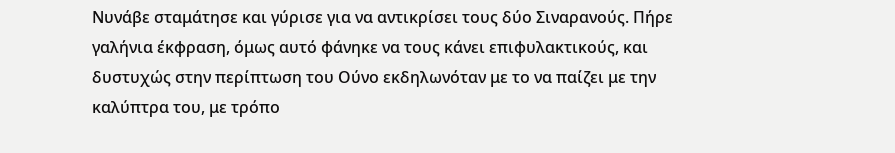Νυνάβε σταμάτησε και γύρισε για να αντικρίσει τους δύο Σιναρανούς. Πήρε γαλήνια έκφραση, όμως αυτό φάνηκε να τους κάνει επιφυλακτικούς, και δυστυχώς στην περίπτωση του Ούνο εκδηλωνόταν με το να παίζει με την καλύπτρα του, με τρόπο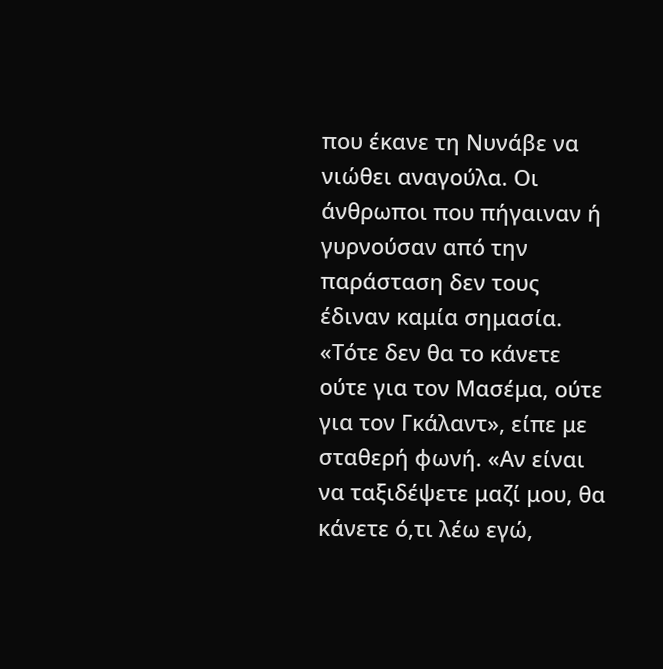που έκανε τη Νυνάβε να νιώθει αναγούλα. Οι άνθρωποι που πήγαιναν ή γυρνούσαν από την παράσταση δεν τους έδιναν καμία σημασία.
«Τότε δεν θα το κάνετε ούτε για τον Μασέμα, ούτε για τον Γκάλαντ», είπε με σταθερή φωνή. «Αν είναι να ταξιδέψετε μαζί μου, θα κάνετε ό,τι λέω εγώ,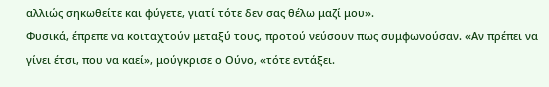αλλιώς σηκωθείτε και φύγετε, γιατί τότε δεν σας θέλω μαζί μου».
Φυσικά, έπρεπε να κοιταχτούν μεταξύ τους, προτού νεύσουν πως συμφωνούσαν. «Αν πρέπει να γίνει έτσι, που να καεί», μούγκρισε ο Ούνο, «τότε εντάξει.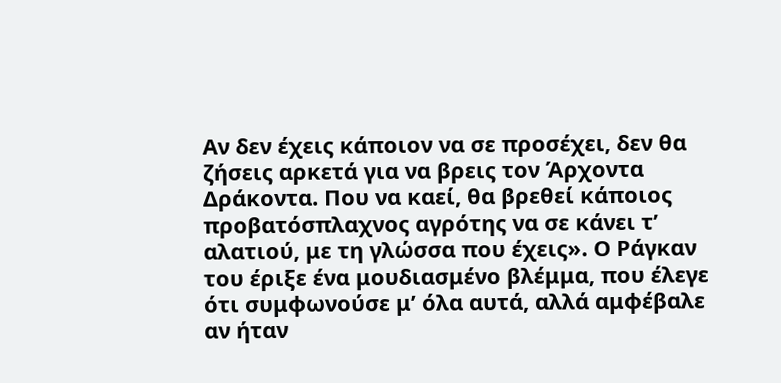Αν δεν έχεις κάποιον να σε προσέχει, δεν θα ζήσεις αρκετά για να βρεις τον Άρχοντα Δράκοντα. Που να καεί, θα βρεθεί κάποιος προβατόσπλαχνος αγρότης να σε κάνει τ’ αλατιού, με τη γλώσσα που έχεις». Ο Ράγκαν του έριξε ένα μουδιασμένο βλέμμα, που έλεγε ότι συμφωνούσε μ’ όλα αυτά, αλλά αμφέβαλε αν ήταν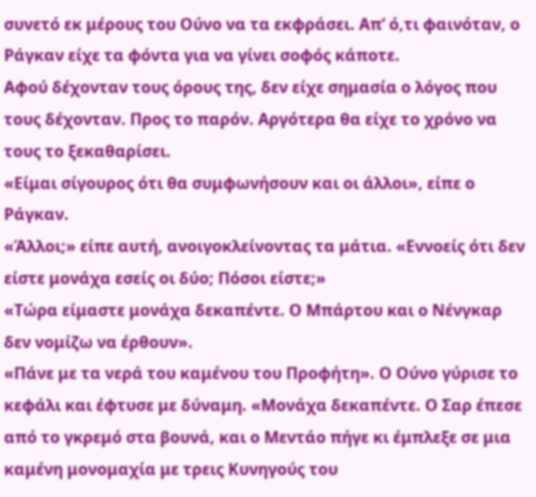συνετό εκ μέρους του Ούνο να τα εκφράσει. Απ’ ό,τι φαινόταν, ο Ράγκαν είχε τα φόντα για να γίνει σοφός κάποτε.
Αφού δέχονταν τους όρους της, δεν είχε σημασία ο λόγος που τους δέχονταν. Προς το παρόν. Αργότερα θα είχε το χρόνο να τους το ξεκαθαρίσει.
«Είμαι σίγουρος ότι θα συμφωνήσουν και οι άλλοι», είπε ο Ράγκαν.
«Άλλοι;» είπε αυτή, ανοιγοκλείνοντας τα μάτια. «Εννοείς ότι δεν είστε μονάχα εσείς οι δύο; Πόσοι είστε;»
«Τώρα είμαστε μονάχα δεκαπέντε. Ο Μπάρτου και ο Νένγκαρ δεν νομίζω να έρθουν».
«Πάνε με τα νερά του καμένου του Προφήτη». Ο Ούνο γύρισε το κεφάλι και έφτυσε με δύναμη. «Μονάχα δεκαπέντε. Ο Σαρ έπεσε από το γκρεμό στα βουνά, και ο Μεντάο πήγε κι έμπλεξε σε μια καμένη μονομαχία με τρεις Κυνηγούς του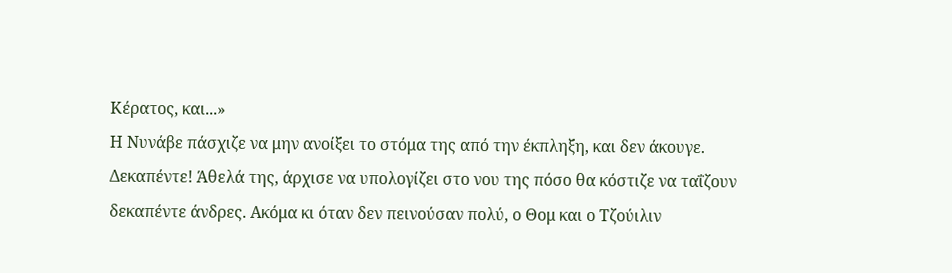Κέρατος, και...»
Η Νυνάβε πάσχιζε να μην ανοίξει το στόμα της από την έκπληξη, και δεν άκουγε. Δεκαπέντε! Άθελά της, άρχισε να υπολογίζει στο νου της πόσο θα κόστιζε να ταΐζουν δεκαπέντε άνδρες. Ακόμα κι όταν δεν πεινούσαν πολύ, ο Θομ και ο Τζούιλιν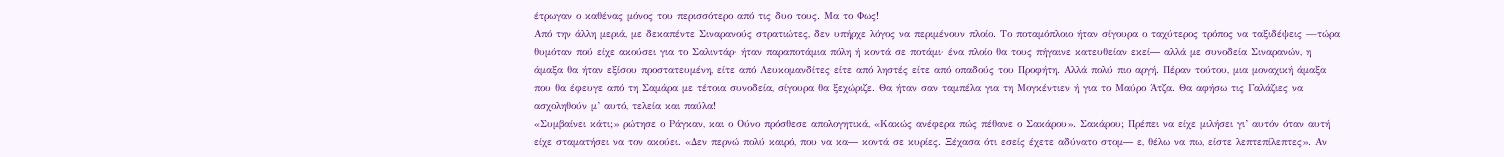έτρωγαν ο καθένας μόνος του περισσότερο από τις δυο τους. Μα το Φως!
Από την άλλη μεριά, με δεκαπέντε Σιναρανούς στρατιώτες, δεν υπήρχε λόγος να περιμένουν πλοίο. Το ποταμόπλοιο ήταν σίγουρα ο ταχύτερος τρόπος να ταξιδέψεις —τώρα θυμόταν πού είχε ακούσει για το Σαλιντάρ· ήταν παραποτάμια πόλη ή κοντά σε ποτάμι· ένα πλοίο θα τους πήγαινε κατευθείαν εκεί― αλλά με συνοδεία Σιναρανών, η άμαξα θα ήταν εξίσου προστατευμένη, είτε από Λευκομανδίτες είτε από ληστές είτε από οπαδούς του Προφήτη. Αλλά πολύ πιο αργή. Πέραν τούτου, μια μοναχική άμαξα που θα έφευγε από τη Σαμάρα με τέτοια συνοδεία, σίγουρα θα ξεχώριζε. Θα ήταν σαν ταμπέλα για τη Μογκέντιεν ή για το Μαύρο Άτζα. Θα αφήσω τις Γαλάζιες να ασχοληθούν μ’ αυτό, τελεία και παύλα!
«Συμβαίνει κάτι;» ρώτησε ο Ράγκαν, και ο Ούνο πρόσθεσε απολογητικά, «Κακώς ανέφερα πώς πέθανε ο Σακάρου». Σακάρου; Πρέπει να είχε μιλήσει γι’ αυτόν όταν αυτή είχε σταματήσει να τον ακούει. «Δεν περνώ πολύ καιρό, που να κα― κοντά σε κυρίες. Ξέχασα ότι εσείς έχετε αδύνατο στομ― ε, θέλω να πω, είστε λεπτεπίλεπτες». Αν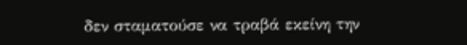δεν σταματούσε να τραβά εκείνη την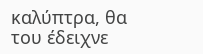καλύπτρα, θα του έδειχνε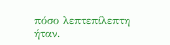πόσο λεπτεπίλεπτη ήταν.